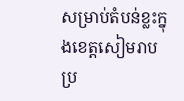សម្រាប់តំបន់ខ្លះក្នុងខេត្តសៀមរាប ប្រ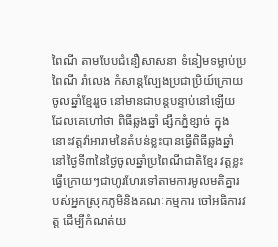ពៃណី តាមបែបជំនឿសាសនា ទំនៀមទម្លាប់ប្រពៃណី រាំលេង កំសាន្តល្បែងប្រជាប្រិយ៍ក្រោយចូលឆ្នាំខ្មែររួច នៅមានជាបន្តបន្ទាប់នៅឡើយ ដែលគេហៅថា ពិធីឆ្លងឆ្នាំ ផ្សឹកភ្នំខ្សាច់ ក្នុងនោះវត្តវ៉ាអារាមនៃតំបន់ខ្លះបានធ្វើពិធីឆ្លងឆ្នាំនៅថ្ងៃទី៣នៃថ្ងៃចូលឆ្នាំប្រពៃណីជាតិខ្មែរ វត្តខ្លះធ្វើក្រោយៗជាហូរហែរទៅតាមការមូលមតិគ្នារបស់អ្នកស្រុកភូមិនិងគណៈកម្មការ ចៅអធិការវត្ត ដើម្បីកំណត់យ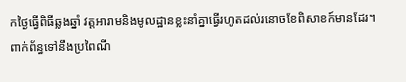កថ្ងៃធ្វើពិធីឆ្លងឆ្នាំ វត្តអារាមនិងមូលដ្ឋានខ្លះនាំគ្នាធ្វើរហូតដល់រនោចខែពិសាខក៍មានដែរ។
ពាក់ព័ន្ធទៅនឹងប្រពៃណី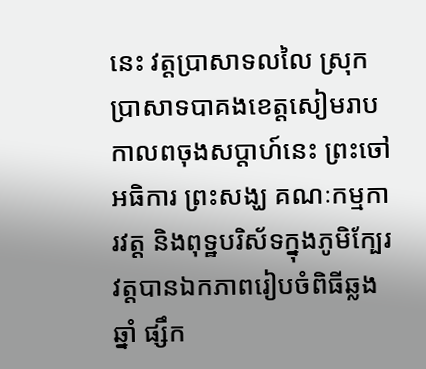នេះ វត្តប្រាសាទលលៃ ស្រុកប្រាសាទបាគងខេត្តសៀមរាប កាលពចុងសប្តាហ៍នេះ ព្រះចៅអធិការ ព្រះសង្ឃ គណៈកម្មការវត្ត និងពុទ្ឋបរិស័ទក្នុងភូមិក្បែរវត្តបានឯកភាពរៀបចំពិធីឆ្លងឆ្នាំ ផ្សឹក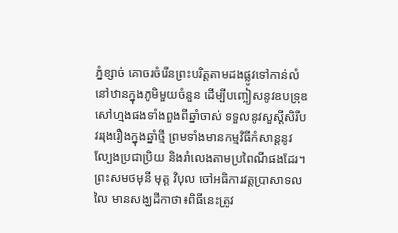ភ្នំខ្សាច់ គោចរចំរើនព្រះបរិត្តតាមដងផ្លូវទៅកាន់លំនៅឋានក្នុងភូមិមួយចំនួន ដើម្បីបញ្ចៀសនូវឧបទ្រុឌសៅហ្មងផងទាំងពួងពីឆ្នាំចាស់ ទទួលនូវសួស្តីសិរីបវររុងរឿងក្នុងឆ្នាំថ្មី ព្រមទាំងមានកម្មវិធីកំសាន្តនូវល្បែងប្រជាប្រិយ និងរាំលេងតាមប្រពៃណីផងដែរ។
ព្រះសមថមុនី មុត្ត វិបុល ចៅអធិការវត្តប្រាសាទលលៃ មានសង្ឃដីកាថា៖ពិធីនេះត្រូវ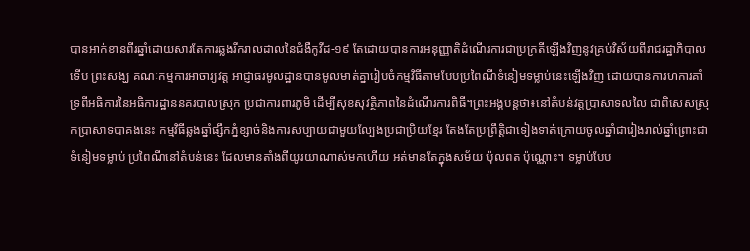បានអាក់ខានពីរឆ្នាំដោយសារតែការឆ្លងរីករាលដាលនៃជំងឺកូវីដ-១៩ តែដោយបានការអនុញ្ញាតិដំណើរការជាប្រក្រតីឡើងវិញនូវគ្រប់វិស័យពីរាជរដ្ឋាភិបាល ទើប ព្រះសង្ឃ គណៈកម្មការអាចារ្យវត្ត អាជ្ញាធរមូលដ្ឋានបានមូលមាត់គ្នារៀបចំកម្មវិធីតាមបែបប្រពៃណីទំនៀមទម្លាប់នេះឡើងវិញ ដោយបានការហការគាំទ្រពីអធិការនៃអធិការដ្ឋាននគរបាលស្រុក ប្រជាការពារភូមិ ដើម្បីសុខសុវត្ថិភាពនៃដំណើរការពិធី។ព្រះអង្គបន្តថា៖នៅតំបន់វត្តប្រាសាទលលៃ ជាពិសេសស្រុកប្រាសាទបាគងនេះ កម្មវិធីឆ្លងឆ្នាំផ្សឹកភ្នំខ្សាច់និងការសប្បាយជាមួយល្បែងប្រជាប្រិយខ្មែរ តែងតែប្រព្រឹត្តិជាទៀងទាត់ក្រោយចូលឆ្នាំជារៀងរាល់ឆ្នាំព្រោះជាទំនៀមទម្លាប់ ប្រពៃណីនៅតំបន់នេះ ដែលមានតាំងពីយូរយាណាស់មកហើយ អត់មានតែក្នុងសម័យ ប៉ុលពត ប៉ុណ្ណោះ។ ទម្លាប់បែប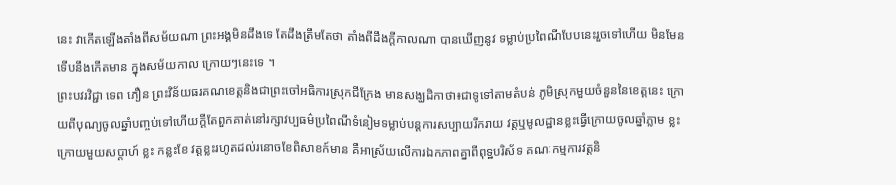នេះ វាកើតឡើងតាំងពីសម័យណា ព្រះអង្គមិនដឹងទេ តែដឹងត្រឹមតែថា តាំងពីដឹងក្តីកាលណា បានឃើញនូវ ទម្លាប់ប្រពៃណីបែបនេះរួចទៅហើយ មិនមែនទើបនឹងកើតមាន ក្នុងសម័យកាល ក្រោយៗនេះទេ ។
ព្រះបវរវិជ្ជា ទេព ភឿន ព្រះវិន័យធរគណខេត្តនិងជាព្រះចៅអធិការស្រុកជីក្រែង មានសង្ឃដិកាថា៖ជាទូទៅតាមតំបន់ ភូមិស្រុកមួយចំនួននៃខេត្តនេះ ក្រោយពីបុណ្យចូលឆ្នាំបញ្ចប់ទៅហើយក្តីតែពួកគាត់នៅរក្សាវប្បធម៌ប្រពៃណីទំនៀមទម្លាប់បន្តការសប្បាយរីករាយ វត្តឬមូលដ្ឋានខ្លះធ្វើក្រោយចូលឆ្នាំភ្លាម ខ្លះក្រោយមួយសប្តាហ៍ ខ្លះ កន្លះខែ វត្តខ្លះរហូតដល់រនោចខែពិសាខក៍មាន គឺអាស្រ័យលើការឯកភាពគ្នាពីពុទ្ឋបរិស័ទ គណៈកម្មការវត្តនិ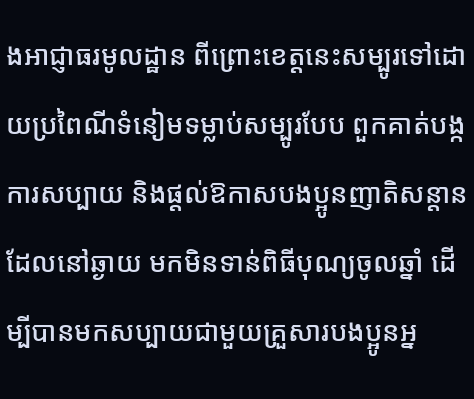ងអាជ្ញាធរមូលដ្ឋាន ពីព្រោះខេត្តនេះសម្បូរទៅដោយប្រពៃណីទំនៀមទម្លាប់សម្បូរបែប ពួកគាត់បង្កការសប្បាយ និងផ្តល់ឱកាសបងប្អូនញាតិសន្តានដែលនៅឆ្ងាយ មកមិនទាន់ពិធីបុណ្យចូលឆ្នាំ ដើម្បីបានមកសប្បាយជាមួយគ្រួសារបងប្អូនអ្ន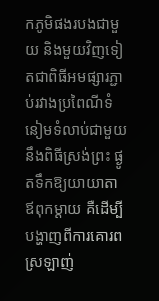កភូមិផងរបងជាមួយ និងមួយវិញទៀតជាពិធីអមផ្សារភ្ជាប់រវាងប្រពៃណីទំនៀមទំលាប់ជាមួយនឹងពិធីស្រង់ព្រះ ផ្ងូតទឹកឱ្យយាយាតា ឪពុកម្តាយ គឺដើម្បីបង្ហាញពីការគោរព ស្រឡាញ់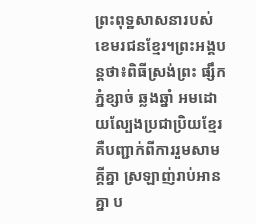ព្រះពុទ្ឋសាសនារបស់ខេមរជនខ្មែរ។ព្រះអង្គបន្តថា៖ពិធីស្រង់ព្រះ ផ្សឹកភ្នំខ្សាច់ ឆ្លងឆ្នាំ អមដោយល្បែងប្រជាប្រិយខ្មែរ គឺបញ្ជាក់ពីការរួមសាមគ្គីគ្នា ស្រឡាញ់រាប់អានគ្នា ប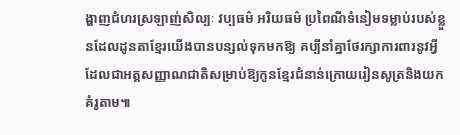ង្ហាញជំហរស្រឡាញ់សិល្បៈ វប្បធម៌ អរិយធម៌ ប្រពៃណីទំនៀមទម្លាប់របស់ខ្លួនដែលដូនតាខ្មែរយើងបានបន្សល់ទុកមកឱ្យ គប្បីនាំគ្នាថែរក្សាការពារនូវអ្វីដែលជាអត្តសញ្ញាណជាតិសម្រាប់ឱ្យកូនខ្មែរជំនាន់ក្រោយរៀនសូត្រនិងយកគំរូតាម៕